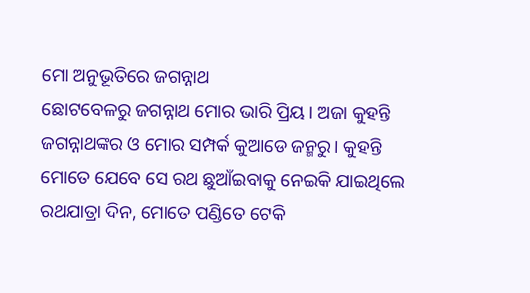ମୋ ଅନୁଭୂତିରେ ଜଗନ୍ନାଥ
ଛୋଟବେଳରୁ ଜଗନ୍ନାଥ ମୋର ଭାରି ପ୍ରିୟ। ଅଜା କୁହନ୍ତି ଜଗନ୍ନାଥଙ୍କର ଓ ମୋର ସମ୍ପର୍କ କୁଆଡେ ଜନ୍ମରୁ। କୁହନ୍ତି ମୋତେ ଯେବେ ସେ ରଥ ଛୁଆଁଇବାକୁ ନେଇକି ଯାଇଥିଲେ ରଥଯାତ୍ରା ଦିନ, ମୋତେ ପଣ୍ଡିତେ ଟେକି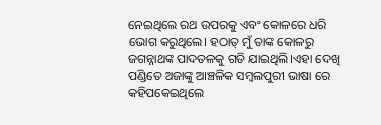ନେଇଥିଲେ ରଥ ଉପରକୁ ଏବଂ କୋଳରେ ଧରି ଭୋଗ କରୁଥିଲେ। ହଠାତ୍ ମୁଁ ତାଙ୍କ କୋଳରୁ ଜଗନ୍ନାଥଙ୍କ ପାଦତଳକୁ ଗଡି ଯାଇଥିଲି।ଏହା ଦେଖି ପଣ୍ଡିତେ ଅଜାଙ୍କୁ ଆଞ୍ଚଳିକ ସମ୍ବଲପୁରୀ ଭାଷା ରେ କହିପକେଇଥିଲେ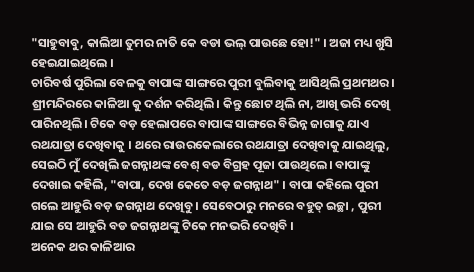"ସାହୁବାବୁ, କାଲିଆ ତୁମର ନାତି କେ ବଡା ଭଲ୍ ପାଉଛେ ହୋ!" । ଅଜା ମଧ୍ୟ ଖୁସି ହେଇଯାଇଥିଲେ ।
ଚାରିବର୍ଷ ପୁରିଲା ବେଳକୁ ବାପାଙ୍କ ସାଙ୍ଗରେ ପୁରୀ ବୁଲିବାକୁ ଆସିଥିଲି ପ୍ରଥମଥର। ଶ୍ରୀମନ୍ଦିରରେ କାଳିଆ କୁ ଦର୍ଶନ କରିଥିଲି। କିନ୍ତୁ ଛୋଟ ଥିଲି ନା, ଆଖି ଭରି ଦେଖି ପାରିନଥିଲି। ଟିକେ ବଡ଼ ହେଲାପରେ ବାପାଙ୍କ ସାଙ୍ଗରେ ବିଭିନ୍ନ ଜାଗାକୁ ଯାଏ ରଥଯାତ୍ରା ଦେଖିବାକୁ । ଥରେ ରାଉରକେଲାରେ ରଥଯାତ୍ରା ଦେଖିବାକୁ ଯାଇଥିଲୁ, ସେଇଠି ମୁଁ ଦେଖିଲି ଜଗନ୍ନାଥଙ୍କ ବେଶ୍ ବଡ ବିଗ୍ରହ ପୂଜା ପାଉଥିଲେ। ବାପାଙ୍କୁ ଦେଖାଇ କହିଲି, "ବାପା, ଦେଖ କେତେ ବଡ଼ ଜଗନ୍ନାଥ" । ବାପା କହିଲେ ପୁରୀ ଗଲେ ଆହୁରି ବଡ଼ ଜଗନ୍ନାଥ ଦେଖିବୁ । ସେବେଠାରୁ ମନରେ ବହୁତ୍ ଇଚ୍ଛା , ପୁରୀ ଯାଇ ସେ ଆହୁରି ବଡ ଜଗନ୍ନାଥଙ୍କୁ ଟିକେ ମନଭରି ଦେଖିବି ।
ଅନେକ ଥର କାଳିଆର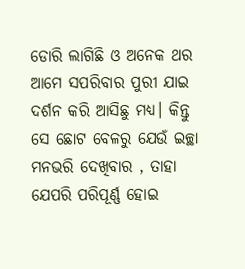ଡୋରି ଲାଗିଛି ଓ ଅନେକ ଥର ଆମେ ସପରିବାର ପୁରୀ ଯାଇ ଦର୍ଶନ କରି ଆସିଛୁ ମଧ୍ୟ। କିନ୍ତୁ ସେ ଛୋଟ ବେଳରୁ ଯେଉଁ ଇଚ୍ଛା ମନଭରି ଦେଖିବାର , ତାହା ଯେପରି ପରିପୂର୍ଣ୍ଣ ହୋଇ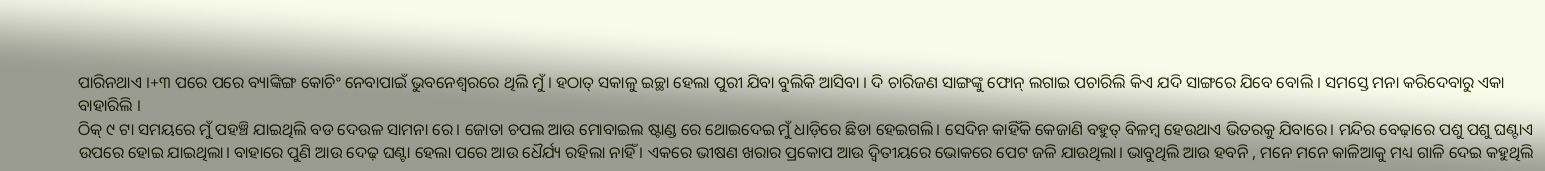ପାରିନଥାଏ ।+୩ ପରେ ପରେ ବ୍ୟାଙ୍କିଙ୍ଗ କୋଚିଂ ନେବାପାଇଁ ଭୁବନେଶ୍ବରରେ ଥିଲି ମୁଁ। ହଠାତ୍ ସକାଳୁ ଇଚ୍ଛା ହେଲା ପୁରୀ ଯିବା ବୁଲିକି ଆସିବା । ଦି ଚାରିଜଣ ସାଙ୍ଗଙ୍କୁ ଫୋନ୍ ଲଗାଇ ପଚାରିଲି କିଏ ଯଦି ସାଙ୍ଗରେ ଯିବେ ବୋଲି । ସମସ୍ତେ ମନା କରିଦେବାରୁ ଏକା ବାହାରିଲି ।
ଠିକ୍ ୯ ଟା ସମୟରେ ମୁଁ ପହଞ୍ଚି ଯାଇଥିଲି ବଡ ଦେଉଳ ସାମନା ରେ। ଜୋତା ଚପଲ ଆଉ ମୋବାଇଲ ଷ୍ଟାଣ୍ଡ ରେ ଥୋଇଦେଇ ମୁଁ ଧାଡ଼ିରେ ଛିଡା ହେଇଗଲି। ସେଦିନ କାହିଁକି କେଜାଣି ବହୁତ୍ ବିଳମ୍ବ ହେଉଥାଏ ଭିତରକୁ ଯିବାରେ। ମନ୍ଦିର ବେଢ଼ାରେ ପଶୁ ପଶୁ ଘଣ୍ଟାଏ ଉପରେ ହୋଇ ଯାଇଥିଲା। ବାହାରେ ପୁଣି ଆଉ ଦେଢ଼ ଘଣ୍ଟା ହେଲା ପରେ ଆଉ ଧୈର୍ଯ୍ୟ ରହିଲା ନାହିଁ । ଏକରେ ଭୀଷଣ ଖରାର ପ୍ରକୋପ ଆଉ ଦ୍ଵିତୀୟରେ ଭୋକରେ ପେଟ ଜଳି ଯାଉଥିଲା। ଭାବୁଥିଲି ଆଉ ହବନି , ମନେ ମନେ କାଳିଆକୁ ମଧ୍ୟ ଗାଳି ଦେଇ କହୁଥିଲି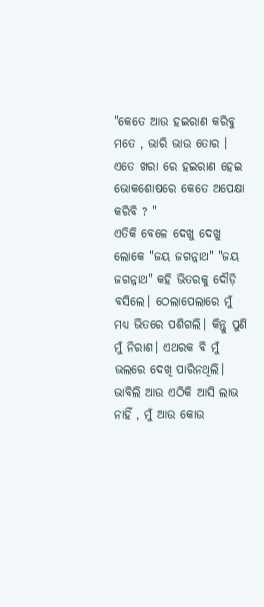"କେତେ ଆଉ ହଇରାଣ କରିବୁ ମତେ , ଭାରି ଭାଉ ତୋର । ଏତେ ଖରା ରେ ହଇରାଣ ହେଇ ଭୋକଶୋଷରେ କେତେ ଅପେକ୍ଷା କରିବି ? "
ଏତିକି ବେଳେ ଦେଖୁ ଦେଖୁ ଲୋକେ "ଜୟ ଜଗନ୍ନାଥ" "ଜୟ ଜଗନ୍ନାଥ" କହି ଭିତରକୁ ଦୌଡ଼ି ବସିଲେ। ଠେଲାପେଲାରେ ମୁଁ ମଧ୍ୟ ଭିତରେ ପଶିଗଲି। କିନ୍ତୁ ପୁଣି ମୁଁ ନିରାଶ। ଏଥରକ ବି ମୁଁ ଭଲରେ ଦେଖି ପାରିନଥିଲି। ଭାବିଲି ଆଉ ଏଠିକି ଆସି ଲାଭ ନାହିଁ , ମୁଁ ଆଉ କୋଉ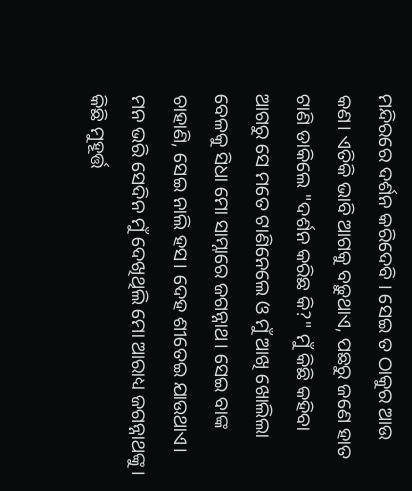ମନ୍ଦିରରେ ଦର୍ଶନ କରିଦେବି । ସେଇ ତ ଠାକୁର ଆଉ କଣ। ଏତିକି ଭାବି ଆଗକୁ ବଢ଼ୁଥାଏ, ପଛରୁ ଜଣେ ହାତ ଟାଣି ଡାକିଲେ "ଦର୍ଶନ କରିଛ କି?" ମୁଁ କିଛି କହିବା ଆଗରୁ ସେ ମତେ ଟାଣିନେଲେ ଓ ମୁଁ ଆଖି ଖୋଲିଲା ବେଳକୁ ସିଧା ମୋ ସାମ୍ନାରେ ଜଗନ୍ନାଥ। ସେଇ ବାଙ୍କ ଚାହାଣି, ସେଇ ନାଲି ହସ। ଦେହ ଶୀତେଇ ଯାଉଥାଏ। ମନ ଭରି ସେଦିନ ମୁଁ ଦେଖିଥିଲି ମୋ ଆରାଧ୍ୟ ଜଗନ୍ନାଥଙ୍କୁ। କିଛି ମୁହୂର୍ତ୍ତ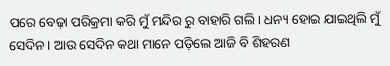ପରେ ବେଢ଼ା ପରିକ୍ରମା କରି ମୁଁ ମନ୍ଦିର ରୁ ବାହାରି ଗଲି। ଧନ୍ୟ ହୋଇ ଯାଇଥିଲି ମୁଁ ସେଦିନ । ଆଉ ସେଦିନ କଥା ମାନେ ପଡ଼ିଲେ ଆଜି ବି ଶିହରଣ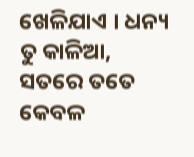ଖେଳିଯାଏ । ଧନ୍ୟ ତୁ କାଳିଆ, ସତରେ ତତେ କେବଳ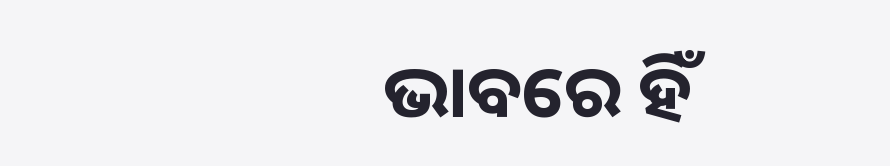ଭାବରେ ହିଁ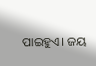ପାଇହୁଏ। ଜୟ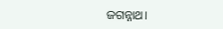ଜଗନ୍ନାଥ।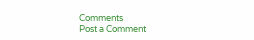Comments
Post a Comment